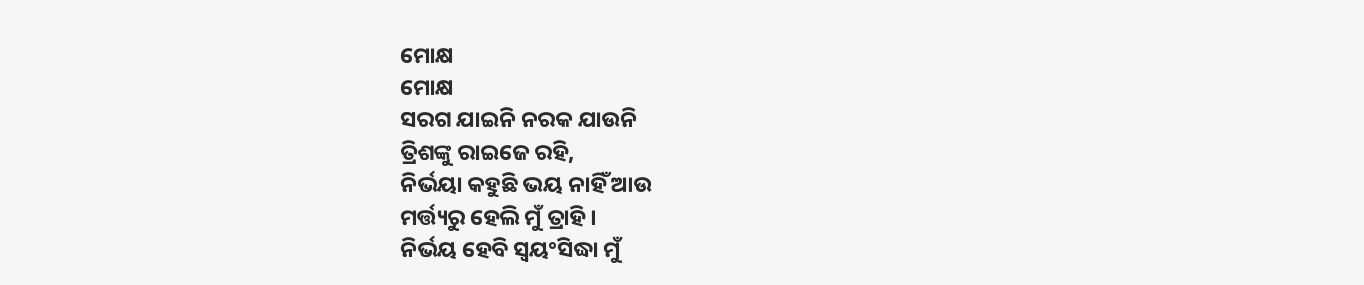ମୋକ୍ଷ
ମୋକ୍ଷ
ସରଗ ଯାଇନି ନରକ ଯାଉନି
ତ୍ରିଶଙ୍କୁ ରାଇଜେ ରହି,
ନିର୍ଭୟା କହୁଛି ଭୟ ନାହିଁ ଆଉ
ମର୍ତ୍ତ୍ୟରୁ ହେଲି ମୁଁ ତ୍ରାହି ।
ନିର୍ଭୟ ହେବି ସ୍ବୟଂସିଦ୍ଧା ମୁଁ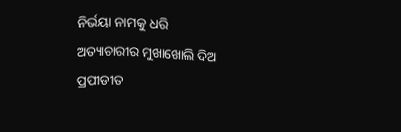ନିର୍ଭୟା ନାମକୁ ଧରି
ଅତ୍ୟାଚାରୀର ମୁଖାଖୋଲି ଦିଅ
ପ୍ରପୀଡୀତ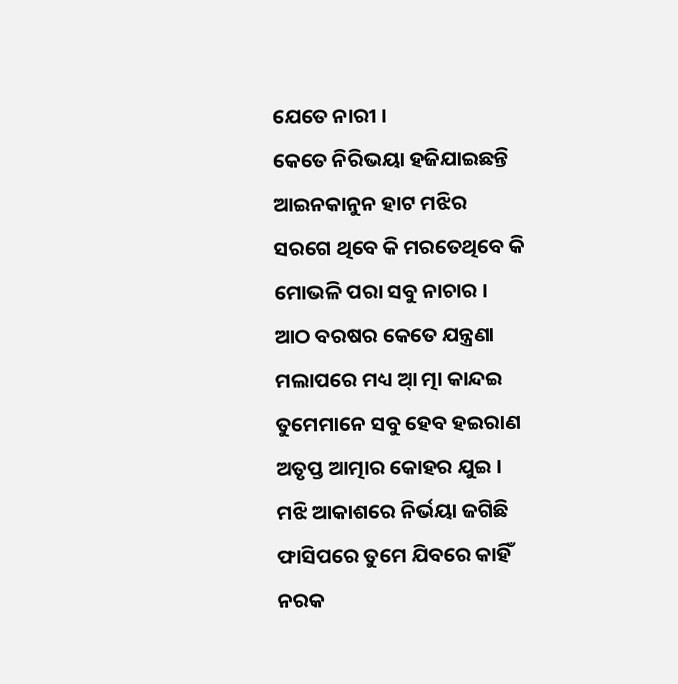ଯେତେ ନାରୀ ।
କେତେ ନିରିଭୟା ହଜିଯାଇଛନ୍ତି
ଆଇନକାନୁନ ହାଟ ମଝିର
ସରଗେ ଥିବେ କି ମରତେଥିବେ କି
ମୋଭଳି ପରା ସବୁ ନାଚାର ।
ଆଠ ବରଷର କେତେ ଯନ୍ତ୍ରଣା
ମଲାପରେ ମଧ୍ୟ ଆ୍ ତ୍ମା କାନ୍ଦଇ
ତୁମେମାନେ ସବୁ ହେବ ହଇରାଣ
ଅତୃପ୍ତ ଆତ୍ମାର କୋହର ଯୁଇ ।
ମଝି ଆକାଶରେ ନିର୍ଭୟା ଜଗିଛି
ଫାସିପରେ ତୁମେ ଯିବରେ କାହିଁ
ନରକ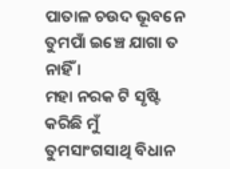ପାତାଳ ଚଉଦ ଭୂବନେ
ତୁମପାଁ ଇଞ୍ଚେ ଯାଗା ତ ନାହିଁ ।
ମହା ନରକ ଟି ସୃଷ୍ଟି କରିଛି ମୁଁ
ତୁମସାଂଗସାଥି ବିଧାନ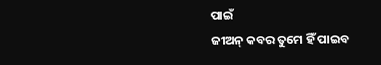ପାଇଁ
ଜୀଅନ୍ କବର ତୁମେ ହିଁ ପାଇବ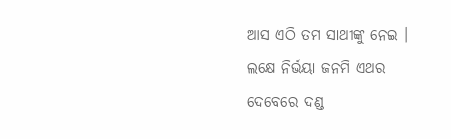ଆସ ଏଠି ତମ ସାଥୀଙ୍କୁ ନେଇ ।
ଲକ୍ଷେ ନିର୍ଭୟା ଜନମି ଏଥର
ଦେବେରେ ଦଣ୍ଡ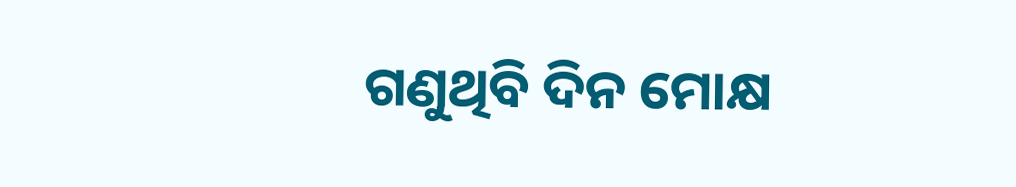ଗଣୁଥିବି ଦିନ ମୋକ୍ଷ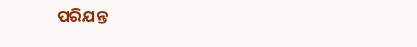ପରିଯନ୍ତ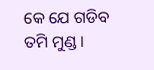କେ ଯେ ଗଡିବ ତମି ମୁଣ୍ଡ ।